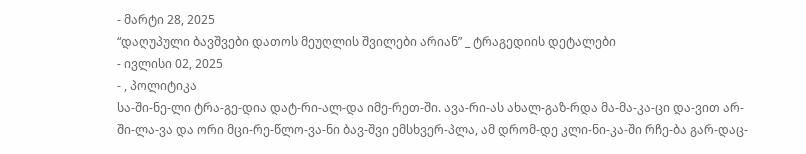- მარტი 28, 2025
“დაღუპული ბავშვები დათოს მეუღლის შვილები არიან” _ ტრაგედიის დეტალები
- ივლისი 02, 2025
- , პოლიტიკა
სა-ში-ნე-ლი ტრა-გე-დია დატ-რი-ალ-და იმე-რეთ-ში. ავა-რი-ას ახალ-გაზ-რდა მა-მა-კა-ცი და-ვით არ-ში-ლა-ვა და ორი მცი-რე-წლო-ვა-ნი ბავ-შვი ემსხვერ-პლა, ამ დრომ-დე კლი-ნი-კა-ში რჩე-ბა გარ-დაც-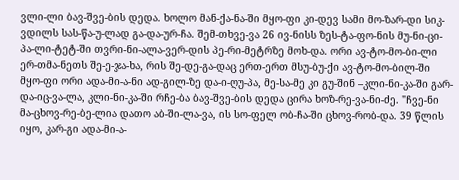ვლი-ლი ბავ-შვე-ბის დედა. ხოლო მან-ქა-ნა-ში მყო-ფი კი-დევ სამი მო-ზარ-დი სიკ-ვდილს სას-წა-უ-ლად გა-და-ურ-ჩა. შემ-თხვე-ვა 26 ივ-ნისს ზეს-ტა-ფო-ნის მუ-ნი-ცი-პა-ლი-ტეტ-ში თვრი-ნი-ალა-ვერ-დის პე-რი-მეტრზე მოხ-და. ორი ავ-ტო-მო-ბი-ლი ერ-თმა-ნეთს შე-ე-ჯა-ხა, რის შე-დე-გა-დაც ერთ-ერთ მსუ-ბუ-ქი ავ-ტო-მო-ბილ-ში მყო-ფი ორი ადა-მი-ა-ნი ად-გილ-ზე და-ი-ღუ-პა, მე-სა-მე კი გუ-შინ –კლი-ნი-კა-ში გარ-და-იც-ვა-ლა, კლი-ნი-კა-ში რჩე-ბა ბავ-შვე-ბის დედა ცირა ხოზ-რე-ვა-ნი-ძე. "ჩვე-ნი მა-ცხოვ-რე-ბე-ლია დათო აბ-ში-ლა-ვა, ის სო-ფელ ობ-ჩა-ში ცხოვ-რობ-და. 39 წლის იყო, კარ-გი ადა-მი-ა-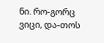ნი. რო-გორც ვიცი, და-თოს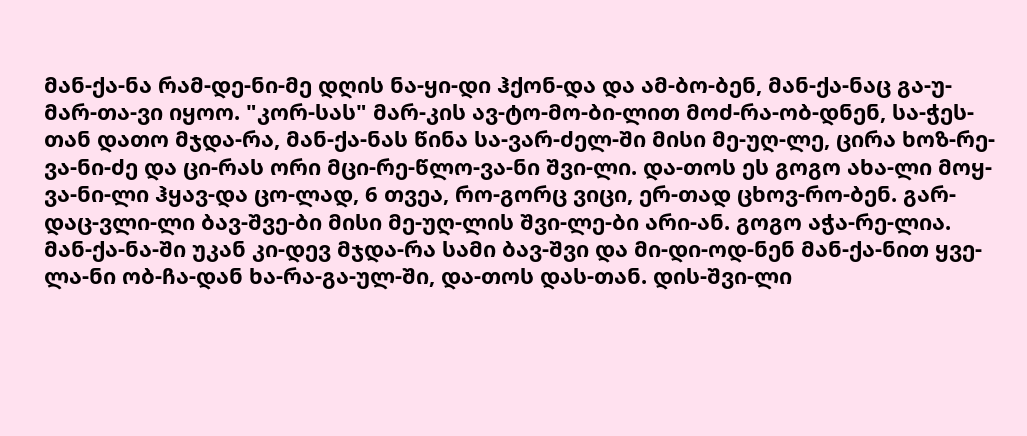მან-ქა-ნა რამ-დე-ნი-მე დღის ნა-ყი-დი ჰქონ-და და ამ-ბო-ბენ, მან-ქა-ნაც გა-უ-მარ-თა-ვი იყოო. "კორ-სას" მარ-კის ავ-ტო-მო-ბი-ლით მოძ-რა-ობ-დნენ, სა-ჭეს-თან დათო მჯდა-რა, მან-ქა-ნას წინა სა-ვარ-ძელ-ში მისი მე-უღ-ლე, ცირა ხოზ-რე-ვა-ნი-ძე და ცი-რას ორი მცი-რე-წლო-ვა-ნი შვი-ლი. და-თოს ეს გოგო ახა-ლი მოყ-ვა-ნი-ლი ჰყავ-და ცო-ლად, 6 თვეა, რო-გორც ვიცი, ერ-თად ცხოვ-რო-ბენ. გარ-დაც-ვლი-ლი ბავ-შვე-ბი მისი მე-უღ-ლის შვი-ლე-ბი არი-ან. გოგო აჭა-რე-ლია. მან-ქა-ნა-ში უკან კი-დევ მჯდა-რა სამი ბავ-შვი და მი-დი-ოდ-ნენ მან-ქა-ნით ყვე-ლა-ნი ობ-ჩა-დან ხა-რა-გა-ულ-ში, და-თოს დას-თან. დის-შვი-ლი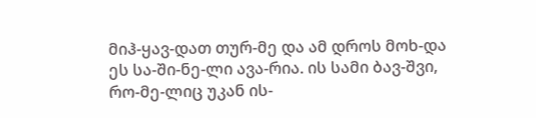მიჰ-ყავ-დათ თურ-მე და ამ დროს მოხ-და ეს სა-ში-ნე-ლი ავა-რია. ის სამი ბავ-შვი, რო-მე-ლიც უკან ის-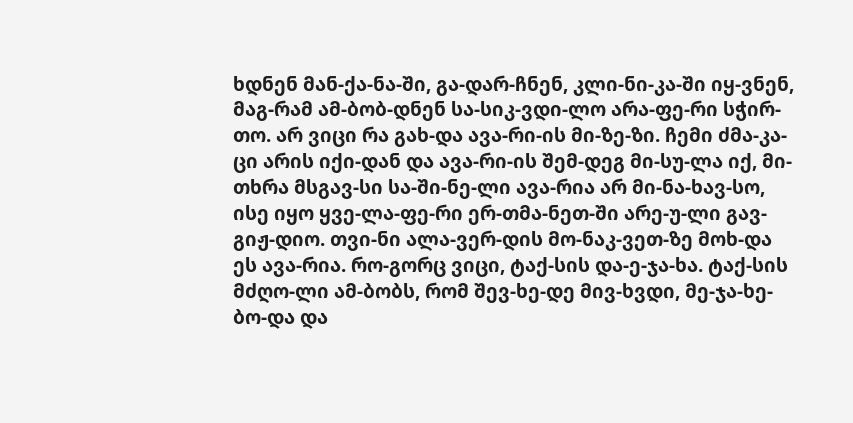ხდნენ მან-ქა-ნა-ში, გა-დარ-ჩნენ, კლი-ნი-კა-ში იყ-ვნენ, მაგ-რამ ამ-ბობ-დნენ სა-სიკ-ვდი-ლო არა-ფე-რი სჭირ-თო. არ ვიცი რა გახ-და ავა-რი-ის მი-ზე-ზი. ჩემი ძმა-კა-ცი არის იქი-დან და ავა-რი-ის შემ-დეგ მი-სუ-ლა იქ, მი-თხრა მსგავ-სი სა-ში-ნე-ლი ავა-რია არ მი-ნა-ხავ-სო, ისე იყო ყვე-ლა-ფე-რი ერ-თმა-ნეთ-ში არე-უ-ლი გავ-გიჟ-დიო. თვი-ნი ალა-ვერ-დის მო-ნაკ-ვეთ-ზე მოხ-და ეს ავა-რია. რო-გორც ვიცი, ტაქ-სის და-ე-ჯა-ხა. ტაქ-სის მძღო-ლი ამ-ბობს, რომ შევ-ხე-დე მივ-ხვდი, მე-ჯა-ხე-ბო-და და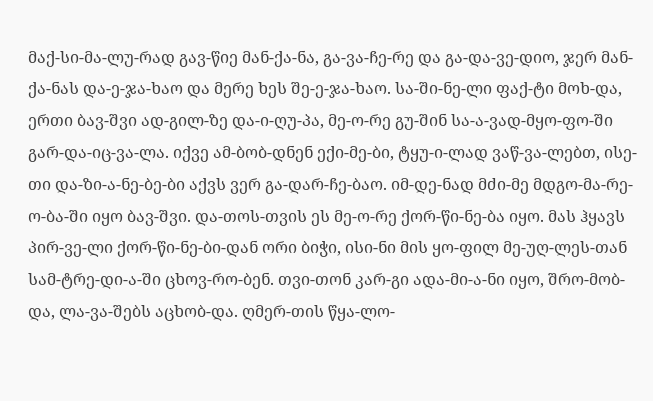მაქ-სი-მა-ლუ-რად გავ-წიე მან-ქა-ნა, გა-ვა-ჩე-რე და გა-და-ვე-დიო, ჯერ მან-ქა-ნას და-ე-ჯა-ხაო და მერე ხეს შე-ე-ჯა-ხაო. სა-ში-ნე-ლი ფაქ-ტი მოხ-და, ერთი ბავ-შვი ად-გილ-ზე და-ი-ღუ-პა, მე-ო-რე გუ-შინ სა-ა-ვად-მყო-ფო-ში გარ-და-იც-ვა-ლა. იქვე ამ-ბობ-დნენ ექი-მე-ბი, ტყუ-ი-ლად ვაწ-ვა-ლებთ, ისე-თი და-ზი-ა-ნე-ბე-ბი აქვს ვერ გა-დარ-ჩე-ბაო. იმ-დე-ნად მძი-მე მდგო-მა-რე-ო-ბა-ში იყო ბავ-შვი. და-თოს-თვის ეს მე-ო-რე ქორ-წი-ნე-ბა იყო. მას ჰყავს პირ-ვე-ლი ქორ-წი-ნე-ბი-დან ორი ბიჭი, ისი-ნი მის ყო-ფილ მე-უღ-ლეს-თან სამ-ტრე-დი-ა-ში ცხოვ-რო-ბენ. თვი-თონ კარ-გი ადა-მი-ა-ნი იყო, შრო-მობ-და, ლა-ვა-შებს აცხობ-და. ღმერ-თის წყა-ლო-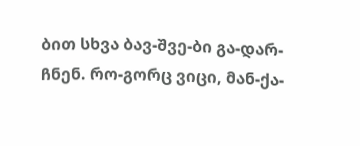ბით სხვა ბავ-შვე-ბი გა-დარ-ჩნენ. რო-გორც ვიცი, მან-ქა-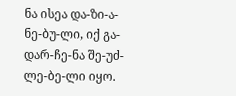ნა ისეა და-ზი-ა-ნე-ბუ-ლი, იქ გა-დარ-ჩე-ნა შე-უძ-ლე-ბე-ლი იყო.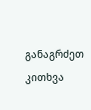განაგრძეთ კითხვა